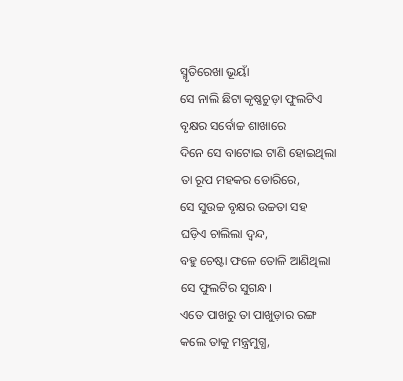ସ୍ମୃତିରେଖା ଭୂୟାଁ
ସେ ନାଲି ଛିଟା କୃଷ୍ଣଚୁଡ଼ା ଫୁଲଟିଏ
ବୃକ୍ଷର ସର୍ବୋଚ୍ଚ ଶାଖାରେ
ଦିନେ ସେ ବାଟୋଇ ଟାଣି ହୋଇଥିଲା
ତା ରୂପ ମହକର ଡୋରିରେ,
ସେ ସୁଉଚ୍ଚ ବୃକ୍ଷର ଉଚ୍ଚତା ସହ
ଘଡ଼ିଏ ଚାଲିଲା ଦ୍ଵନ୍ଦ,
ବହୁ ଚେଷ୍ଟା ଫଳେ ତୋଳି ଆଣିଥିଲା
ସେ ଫୁଲଟିର ସୁଗନ୍ଧ।
ଏତେ ପାଖରୁ ତା ପାଖୁଡ଼ାର ରଙ୍ଗ
କଲେ ତାକୁ ମନ୍ତ୍ରମୁଗ୍ଧ,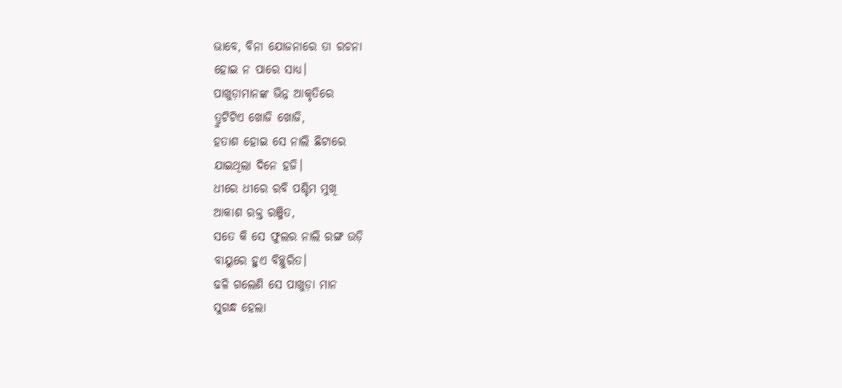ଭାବେ, ବିନା ଯୋଜନାରେ ତା ରଚନା
ହୋଇ ନ ପାରେ ସାଧ୍ୟ।
ପାଖୁଡ଼ାମାନଙ୍କ ଭିନ୍ନ ଆକୃତିରେ
ତ୍ରୁଟିଟିଏ ଖୋଜି ଖୋଜି,
ହତାଶ ହୋଇ ସେ ନାଲି ଛିଟାରେ
ଯାଇଥିଲା ଦିନେ ହଜି।
ଧୀରେ ଧୀରେ ରବି ପଶ୍ଚିମ ମୁଖି
ଆକାଶ ରକ୍ତ ରଞ୍ଜିତ,
ସତେ କି ସେ ଫୁଲର ନାଲି ରଙ୍ଗ ଉଡ଼ି
ବାୟୁରେ ହୁଏ ବିଚ୍ଛୁରିତ।
ଢଳି ଗଲେଣି ସେ ପାଖୁଡ଼ା ମାନ
ସୁଗନ୍ଧ ହେଲା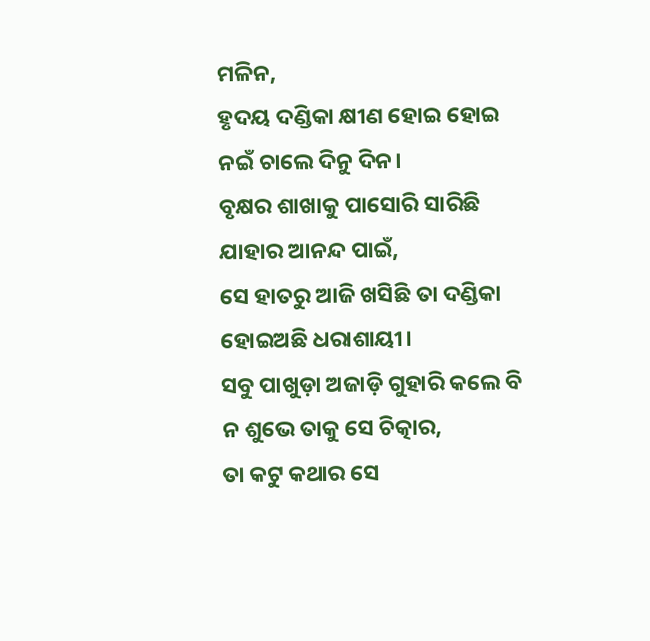ମଳିନ,
ହୃଦୟ ଦଣ୍ଡିକା କ୍ଷୀଣ ହୋଇ ହୋଇ
ନଇଁ ଚାଲେ ଦିନୁ ଦିନ।
ବୃକ୍ଷର ଶାଖାକୁ ପାସୋରି ସାରିଛି
ଯାହାର ଆନନ୍ଦ ପାଇଁ,
ସେ ହାତରୁ ଆଜି ଖସିଛି ତା ଦଣ୍ଡିକା
ହୋଇଅଛି ଧରାଶାୟୀ।
ସବୁ ପାଖୁଡ଼ା ଅଜାଡ଼ି ଗୁହାରି କଲେ ବି
ନ ଶୁଭେ ତାକୁ ସେ ଚିତ୍କାର,
ତା କଟୁ କଥାର ସେ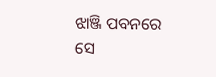ଝାଞ୍ଜି ପବନରେ
ସେ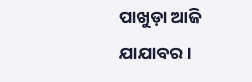ପାଖୁଡ଼ା ଆଜି ଯାଯାବର।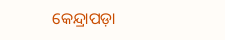କେନ୍ଦ୍ରାପଡ଼ା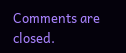Comments are closed.